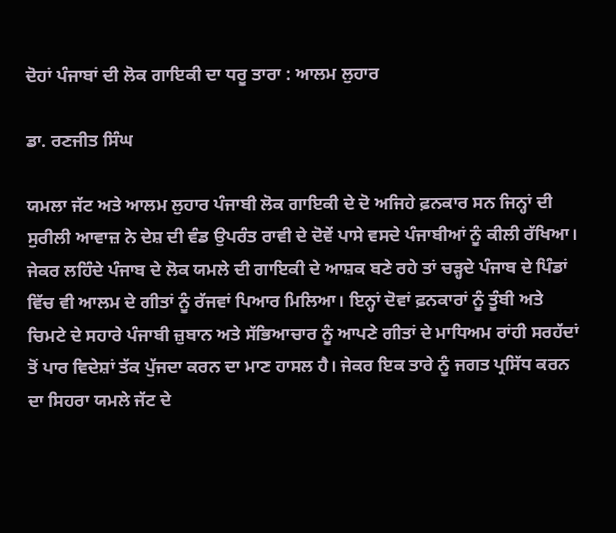ਦੋਹਾਂ ਪੰਜਾਬਾਂ ਦੀ ਲੋਕ ਗਾਇਕੀ ਦਾ ਧਰੂ ਤਾਰਾ : ਆਲਮ ਲੁਹਾਰ

ਡਾ. ਰਣਜੀਤ ਸਿੰਘ

ਯਮਲਾ ਜੱਟ ਅਤੇ ਆਲਮ ਲੁਹਾਰ ਪੰਜਾਬੀ ਲੋਕ ਗਾਇਕੀ ਦੇ ਦੋ ਅਜਿਹੇ ਫ਼ਨਕਾਰ ਸਨ ਜਿਨ੍ਹਾਂ ਦੀ ਸੁਰੀਲੀ ਆਵਾਜ਼ ਨੇ ਦੇਸ਼ ਦੀ ਵੰਡ ਉਪਰੰਤ ਰਾਵੀ ਦੇ ਦੋਵੇਂ ਪਾਸੇ ਵਸਦੇ ਪੰਜਾਬੀਆਂ ਨੂੰ ਕੀਲੀ ਰੱਖਿਆ। ਜੇਕਰ ਲਹਿੰਦੇ ਪੰਜਾਬ ਦੇ ਲੋਕ ਯਮਲੇ ਦੀ ਗਾਇਕੀ ਦੇ ਆਸ਼ਕ ਬਣੇ ਰਹੇ ਤਾਂ ਚੜ੍ਹਦੇ ਪੰਜਾਬ ਦੇ ਪਿੰਡਾਂ ਵਿੱਚ ਵੀ ਆਲਮ ਦੇ ਗੀਤਾਂ ਨੂੰ ਰੱਜਵਾਂ ਪਿਆਰ ਮਿਲਿਆ। ਇਨ੍ਹਾਂ ਦੋਵਾਂ ਫ਼ਨਕਾਰਾਂ ਨੂੰ ਤੂੰਬੀ ਅਤੇ ਚਿਮਟੇ ਦੇ ਸਹਾਰੇ ਪੰਜਾਬੀ ਜ਼ੁਬਾਨ ਅਤੇ ਸੱਭਿਆਚਾਰ ਨੂੰ ਆਪਣੇ ਗੀਤਾਂ ਦੇ ਮਾਧਿਅਮ ਰਾਂਹੀ ਸਰਹੱਦਾਂ ਤੋਂ ਪਾਰ ਵਿਦੇਸ਼ਾਂ ਤੱਕ ਪੁੱਜਦਾ ਕਰਨ ਦਾ ਮਾਣ ਹਾਸਲ ਹੈ। ਜੇਕਰ ਇਕ ਤਾਰੇ ਨੂੰ ਜਗਤ ਪ੍ਰਸਿੱਧ ਕਰਨ ਦਾ ਸਿਹਰਾ ਯਮਲੇ ਜੱਟ ਦੇ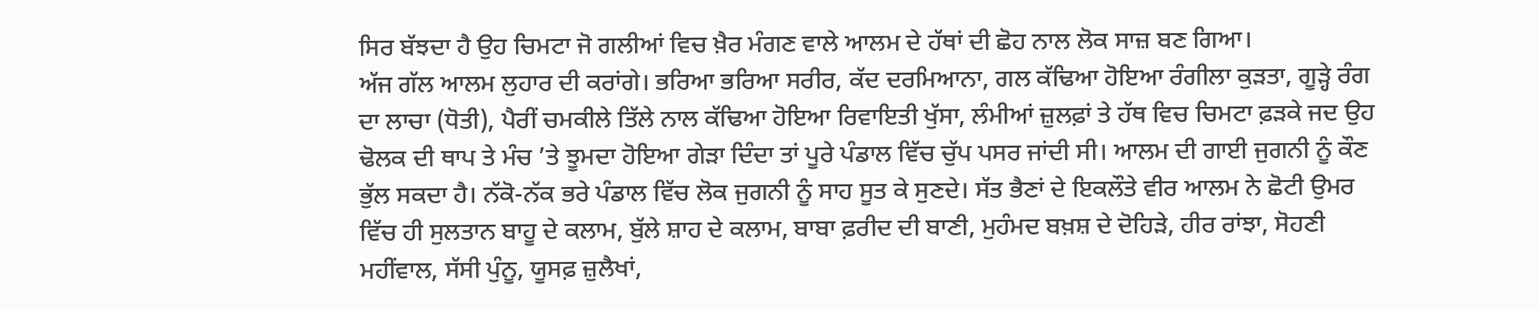ਸਿਰ ਬੱਝਦਾ ਹੈ ਉਹ ਚਿਮਟਾ ਜੋ ਗਲੀਆਂ ਵਿਚ ਖ਼ੈਰ ਮੰਗਣ ਵਾਲੇ ਆਲਮ ਦੇ ਹੱਥਾਂ ਦੀ ਛੋਹ ਨਾਲ ਲੋਕ ਸਾਜ਼ ਬਣ ਗਿਆ।
ਅੱਜ ਗੱਲ ਆਲਮ ਲੁਹਾਰ ਦੀ ਕਰਾਂਗੇ। ਭਰਿਆ ਭਰਿਆ ਸਰੀਰ, ਕੱਦ ਦਰਮਿਆਨਾ, ਗਲ ਕੱਢਿਆ ਹੋਇਆ ਰੰਗੀਲਾ ਕੁੜਤਾ, ਗੂੜ੍ਹੇ ਰੰਗ ਦਾ ਲਾਚਾ (ਧੋਤੀ), ਪੈਰੀਂ ਚਮਕੀਲੇ ਤਿੱਲੇ ਨਾਲ ਕੱਢਿਆ ਹੋਇਆ ਰਿਵਾਇਤੀ ਖੁੱਸਾ, ਲੰਮੀਆਂ ਜ਼ੁਲਫ਼ਾਂ ਤੇ ਹੱਥ ਵਿਚ ਚਿਮਟਾ ਫ਼ੜਕੇ ਜਦ ਉਹ ਢੋਲਕ ਦੀ ਥਾਪ ਤੇ ਮੰਚ ’ਤੇ ਝੂਮਦਾ ਹੋਇਆ ਗੇੜਾ ਦਿੰਦਾ ਤਾਂ ਪੂਰੇ ਪੰਡਾਲ ਵਿੱਚ ਚੁੱਪ ਪਸਰ ਜਾਂਦੀ ਸੀ। ਆਲਮ ਦੀ ਗਾਈ ਜੁਗਨੀ ਨੂੰ ਕੌਣ ਭੁੱਲ ਸਕਦਾ ਹੈ। ਨੱਕੋ-ਨੱਕ ਭਰੇ ਪੰਡਾਲ ਵਿੱਚ ਲੋਕ ਜੁਗਨੀ ਨੂੰ ਸਾਹ ਸੂਤ ਕੇ ਸੁਣਦੇ। ਸੱਤ ਭੈਣਾਂ ਦੇ ਇਕਲੌਤੇ ਵੀਰ ਆਲਮ ਨੇ ਛੋਟੀ ਉਮਰ ਵਿੱਚ ਹੀ ਸੁਲਤਾਨ ਬਾਹੂ ਦੇ ਕਲਾਮ, ਬੁੱਲੇ ਸ਼ਾਹ ਦੇ ਕਲਾਮ, ਬਾਬਾ ਫ਼ਰੀਦ ਦੀ ਬਾਣੀ, ਮੁਹੰਮਦ ਬਖ਼ਸ਼ ਦੇ ਦੋਹਿੜੇ, ਹੀਰ ਰਾਂਝਾ, ਸੋਹਣੀ ਮਹੀਂਵਾਲ, ਸੱਸੀ ਪੁੰਨੂ, ਯੂਸਫ਼ ਜ਼ੁਲੈਖਾਂ,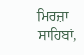ਮਿਰਜ਼ਾ ਸਾਹਿਬਾਂ,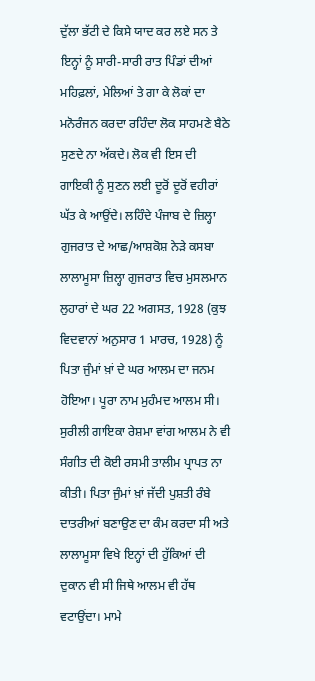ਦੁੱਲਾ ਭੱਟੀ ਦੇ ਕਿਸੇ ਯਾਦ ਕਰ ਲਏ ਸਨ ਤੇ ਇਨ੍ਹਾਂ ਨੂੰ ਸਾਰੀ-ਸਾਰੀ ਰਾਤ ਪਿੰਡਾਂ ਦੀਆਂ ਮਹਿਫ਼ਲਾਂ, ਮੇਲਿਆਂ ਤੇ ਗਾ ਕੇ ਲੋਕਾਂ ਦਾ ਮਨੋਰੰਜਨ ਕਰਦਾ ਰਹਿੰਦਾ ਲੋਕ ਸਾਹਮਣੇ ਬੈਠੇ ਸੁਣਦੇ ਨਾ ਅੱਕਦੇ। ਲੋਕ ਵੀ ਇਸ ਦੀ ਗਾਇਕੀ ਨੂੰ ਸੁਣਨ ਲਈ ਦੂਰੋਂ ਦੂਰੋਂ ਵਹੀਰਾਂ ਘੱਤ ਕੇ ਆਉਂਦੇ। ਲਹਿੰਦੇ ਪੰਜਾਬ ਦੇ ਜ਼ਿਲ੍ਹਾ ਗੁਜਰਾਤ ਦੇ ਆਛ/ਆਸ਼ਕੋਸ਼ ਨੇੜੇ ਕਸਬਾ ਲਾਲਾਮੂਸਾ ਜ਼ਿਲ੍ਹਾ ਗੁਜਰਾਤ ਵਿਚ ਮੁਸਲਮਾਨ ਲੁਹਾਰਾਂ ਦੇ ਘਰ 22 ਅਗਸਤ, 1928 (ਕੁਝ ਵਿਦਵਾਨਾਂ ਅਨੁਸਾਰ 1 ਮਾਰਚ, 1928) ਨੂੰ ਪਿਤਾ ਜੁੰਮਾਂ ਖ਼ਾਂ ਦੇ ਘਰ ਆਲਮ ਦਾ ਜਨਮ ਹੋਇਆ। ਪੂਰਾ ਨਾਮ ਮੁਹੰਮਦ ਆਲਮ ਸੀ। ਸੁਰੀਲੀ ਗਾਇਕਾ ਰੇਸ਼ਮਾ ਵਾਂਗ ਆਲਮ ਨੇ ਵੀ ਸੰਗੀਤ ਦੀ ਕੋਈ ਰਸਮੀ ਤਾਲੀਮ ਪ੍ਰਾਪਤ ਨਾ ਕੀਤੀ। ਪਿਤਾ ਜੁੰਮਾਂ ਖ਼ਾਂ ਜੱਦੀ ਪੁਸ਼ਤੀ ਰੰਬੇ ਦਾਤਰੀਆਂ ਬਣਾਉਣ ਦਾ ਕੰਮ ਕਰਦਾ ਸੀ ਅਤੇ ਲਾਲਾਮੂਸਾ ਵਿਖੇ ਇਨ੍ਹਾਂ ਦੀ ਹੁੱਕਿਆਂ ਦੀ ਦੁਕਾਨ ਵੀ ਸੀ ਜਿਥੇ ਆਲਮ ਵੀ ਹੱਥ ਵਟਾਉਂਦਾ। ਮਾਮੇ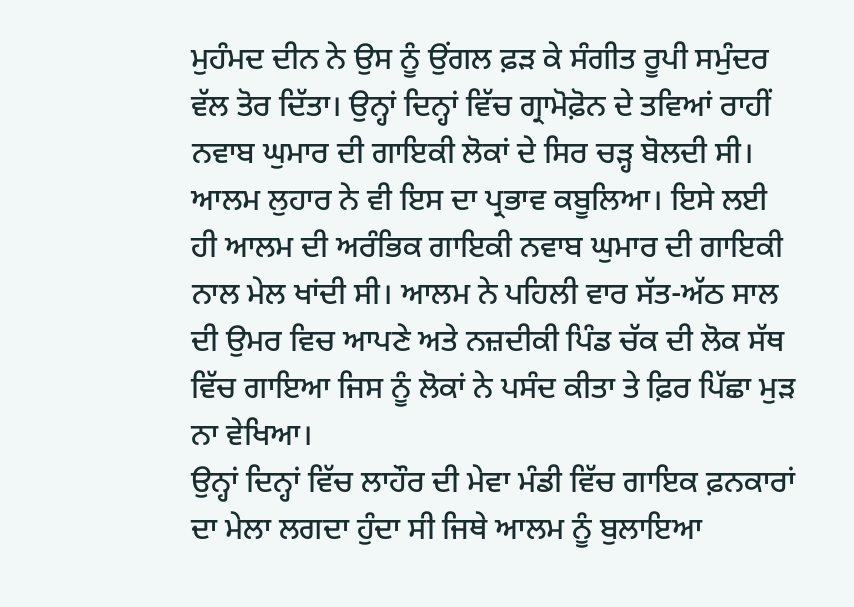ਮੁਹੰਮਦ ਦੀਨ ਨੇ ਉਸ ਨੂੰ ਉਂਗਲ ਫ਼ੜ ਕੇ ਸੰਗੀਤ ਰੂਪੀ ਸਮੁੰਦਰ ਵੱਲ ਤੋਰ ਦਿੱਤਾ। ਉਨ੍ਹਾਂ ਦਿਨ੍ਹਾਂ ਵਿੱਚ ਗ੍ਰਾਮੋਫ਼ੋਨ ਦੇ ਤਵਿਆਂ ਰਾਹੀਂ ਨਵਾਬ ਘੁਮਾਰ ਦੀ ਗਾਇਕੀ ਲੋਕਾਂ ਦੇ ਸਿਰ ਚੜ੍ਹ ਬੋਲਦੀ ਸੀ। ਆਲਮ ਲੁਹਾਰ ਨੇ ਵੀ ਇਸ ਦਾ ਪ੍ਰਭਾਵ ਕਬੂਲਿਆ। ਇਸੇ ਲਈ ਹੀ ਆਲਮ ਦੀ ਅਰੰਭਿਕ ਗਾਇਕੀ ਨਵਾਬ ਘੁਮਾਰ ਦੀ ਗਾਇਕੀ ਨਾਲ ਮੇਲ ਖਾਂਦੀ ਸੀ। ਆਲਮ ਨੇ ਪਹਿਲੀ ਵਾਰ ਸੱਤ-ਅੱਠ ਸਾਲ ਦੀ ਉਮਰ ਵਿਚ ਆਪਣੇ ਅਤੇ ਨਜ਼ਦੀਕੀ ਪਿੰਡ ਚੱਕ ਦੀ ਲੋਕ ਸੱਥ ਵਿੱਚ ਗਾਇਆ ਜਿਸ ਨੂੰ ਲੋਕਾਂ ਨੇ ਪਸੰਦ ਕੀਤਾ ਤੇ ਫ਼ਿਰ ਪਿੱਛਾ ਮੁੜ ਨਾ ਵੇਖਿਆ।
ਉਨ੍ਹਾਂ ਦਿਨ੍ਹਾਂ ਵਿੱਚ ਲਾਹੌਰ ਦੀ ਮੇਵਾ ਮੰਡੀ ਵਿੱਚ ਗਾਇਕ ਫ਼ਨਕਾਰਾਂ ਦਾ ਮੇਲਾ ਲਗਦਾ ਹੁੰਦਾ ਸੀ ਜਿਥੇ ਆਲਮ ਨੂੰ ਬੁਲਾਇਆ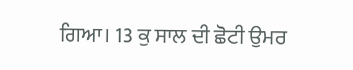ਗਿਆ। 13 ਕੁ ਸਾਲ ਦੀ ਛੋਟੀ ਉਮਰ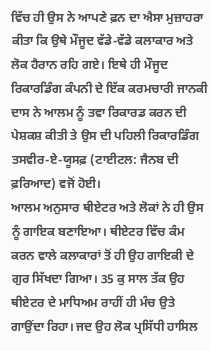ਵਿੱਚ ਹੀ ਉਸ ਨੇ ਆਪਣੇ ਫ਼ਨ ਦਾ ਐਸਾ ਮੁਜ਼ਾਹਰਾ ਕੀਤਾ ਕਿ ਉਥੇ ਮੌਜੂਦ ਵੱਡੇ-ਵੱਡੇ ਕਲਾਕਾਰ ਅਤੇ ਲੋਕ ਹੈਰਾਨ ਰਹਿ ਗਏ। ਇਥੇ ਹੀ ਮੌਜੂਦ ਰਿਕਾਰਡਿੰਗ ਕੰਪਨੀ ਦੇ ਇੱਕ ਕਰਮਚਾਰੀ ਜਾਨਕੀ ਦਾਸ ਨੇ ਆਲਮ ਨੂੰ ਤਵਾ ਰਿਕਾਰਡ ਕਰਨ ਦੀ ਪੇਸ਼ਕਸ਼ ਕੀਤੀ ਤੇ ਉਸ ਦੀ ਪਹਿਲੀ ਰਿਕਾਰਡਿੰਗ ਤਸਵੀਰ-ਏ-ਯੂਸਫ਼ (ਟਾਈਟਲ: ਜੈਨਬ ਦੀ ਫ਼ਰਿਆਦ) ਵਜੋਂ ਹੋਈ।
ਆਲਮ ਅਨੁਸਾਰ ਥੀਏਟਰ ਅਤੇ ਲੋਕਾਂ ਨੇ ਹੀ ਉਸ ਨੂੰ ਗਾਇਕ ਬਣਾਇਆ। ਥੀਏਟਰ ਵਿੱਚ ਕੰਮ ਕਰਨ ਵਾਲੇ ਕਲਾਕਾਰਾਂ ਤੋਂ ਹੀ ਉਹ ਗਾਇਕੀ ਦੇ ਗੁਰ ਸਿੱਖਦਾ ਗਿਆ। 35 ਕੁ ਸਾਲ ਤੱਕ ਉਹ ਥੀਏਟਰ ਦੇ ਮਾਧਿਅਮ ਰਾਹੀਂ ਹੀ ਮੰਚ ਉਤੇ ਗਾਉਂਦਾ ਰਿਹਾ। ਜਦ ਉਹ ਲੋਕ ਪ੍ਰਸਿੱਧੀ ਹਾਸਿਲ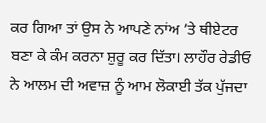ਕਰ ਗਿਆ ਤਾਂ ਉਸ ਨੇ ਆਪਣੇ ਨਾਂਅ ’ਤੇ ਥੀਏਟਰ ਬਣਾ ਕੇ ਕੰਮ ਕਰਨਾ ਸ਼ੁਰੂ ਕਰ ਦਿੱਤਾ। ਲਾਹੌਰ ਰੇਡੀਓ ਨੇ ਆਲਮ ਦੀ ਅਵਾਜ਼ ਨੂੰ ਆਮ ਲੋਕਾਈ ਤੱਕ ਪੁੱਜਦਾ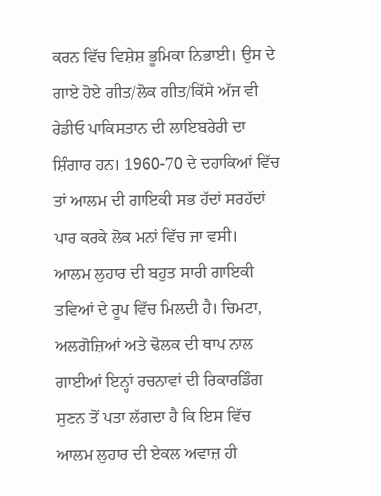ਕਰਨ ਵਿੱਚ ਵਿਸ਼ੇਸ਼ ਭੂਮਿਕਾ ਨਿਭਾਈ। ਉਸ ਦੇ ਗਾਏ ਹੋਏ ਗੀਤ/ਲੋਕ ਗੀਤ/ਕਿੱਸੇ ਅੱਜ ਵੀ ਰੇਡੀਓ ਪਾਕਿਸਤਾਨ ਦੀ ਲਾਇਬਰੇਰੀ ਦਾ ਸ਼ਿੰਗਾਰ ਹਨ। 1960-70 ਦੇ ਦਹਾਕਿਆਂ ਵਿੱਚ ਤਾਂ ਆਲਮ ਦੀ ਗਾਇਕੀ ਸਭ ਹੱਦਾਂ ਸਰਹੱਦਾਂ ਪਾਰ ਕਰਕੇ ਲੋਕ ਮਨਾਂ ਵਿੱਚ ਜਾ ਵਸੀ।
ਆਲਮ ਲੁਹਾਰ ਦੀ ਬਹੁਤ ਸਾਰੀ ਗਾਇਕੀ ਤਵਿਆਂ ਦੇ ਰੂਪ ਵਿੱਚ ਮਿਲਦੀ ਹੈ। ਚਿਮਟਾ, ਅਲਗੋਜ਼ਿਆਂ ਅਤੇ ਢੋਲਕ ਦੀ ਥਾਪ ਨਾਲ ਗਾਈਆਂ ਇਨ੍ਹਾਂ ਰਚਨਾਵਾਂ ਦੀ ਰਿਕਾਰਡਿੰਗ ਸੁਣਨ ਤੋਂ ਪਤਾ ਲੱਗਦਾ ਹੈ ਕਿ ਇਸ ਵਿੱਚ ਆਲਮ ਲੁਹਾਰ ਦੀ ਏਕਲ ਅਵਾਜ਼ ਹੀ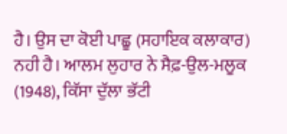ਹੈ। ਉਸ ਦਾ ਕੋਈ ਪਾਛੂ (ਸਹਾਇਕ ਕਲਾਕਾਰ) ਨਹੀ ਹੈ। ਆਲਮ ਲੁਹਾਰ ਨੇ ਸੈਫ਼-ਉਲ-ਮਲੂਕ (1948), ਕਿੱਸਾ ਦੁੱਲਾ ਭੱਟੀ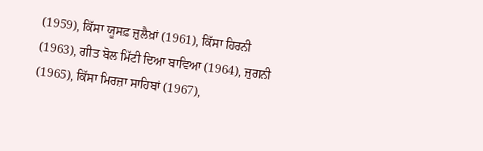(1959), ਕਿੱਸਾ ਯੂਸਫ਼ ਜ਼ੁਲੈਖ਼ਾਂ (1961), ਕਿੱਸਾ ਹਿਰਨੀ (1963), ਗੀਤ ਬੋਲ ਮਿੱਟੀ ਦਿਆ ਬਾਵਿਆ (1964), ਜੁਗਨੀ (1965), ਕਿੱਸਾ ਮਿਰਜ਼ਾ ਸਾਹਿਬਾਂ (1967),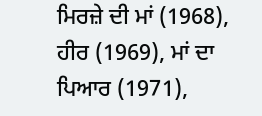ਮਿਰਜ਼ੇ ਦੀ ਮਾਂ (1968), ਹੀਰ (1969), ਮਾਂ ਦਾ ਪਿਆਰ (1971),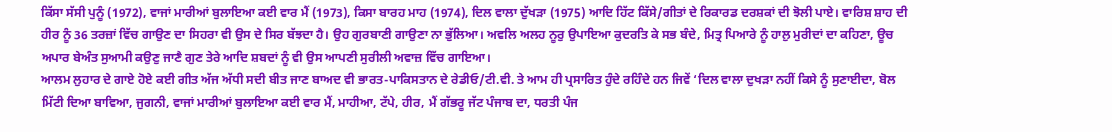ਕਿੱਸਾ ਸੱਸੀ ਪੁਨੂੰ (1972), ਵਾਜਾਂ ਮਾਰੀਆਂ ਬੁਲਾਇਆ ਕਈ ਵਾਰ ਮੈਂ (1973), ਕਿਸਾ ਬਾਰਹ ਮਾਹ (1974), ਦਿਲ ਵਾਲਾ ਦੁੱਖੜਾ (1975) ਆਦਿ ਹਿੱਟ ਕਿੱਸੇ/ਗੀਤਾਂ ਦੇ ਰਿਕਾਰਡ ਦਰਸ਼ਕਾਂ ਦੀ ਝੋਲੀ ਪਾਏ। ਵਾਰਿਸ਼ ਸ਼ਾਹ ਦੀ ਹੀਰ ਨੂੰ 36 ਤਰਜ਼ਾਂ ਵਿੱਚ ਗਾਉਣ ਦਾ ਸਿਹਰਾ ਵੀ ਉਸ ਦੇ ਸਿਰ ਬੱਝਦਾ ਹੈ। ਉਹ ਗੁਰਬਾਣੀ ਗਾਉਣਾ ਨਾ ਭੁੱਲਿਆ। ਅਵਲਿ ਅਲਹ ਨੂਰੁ ਉਪਾਇਆ ਕੁਦਰਤਿ ਕੇ ਸਭ ਬੰਦੇ, ਮਿਤ੍ਰ ਪਿਆਰੇ ਨੂੰ ਹਾਲੁ ਮੁਰੀਦਾਂ ਦਾ ਕਹਿਣਾ, ਊਚ ਅਪਾਰ ਬੇਅੰਤ ਸੁਆਮੀ ਕਉਣੁ ਜਾਣੈ ਗੁਣ ਤੇਰੇ ਆਦਿ ਸ਼ਬਦਾਂ ਨੂੰ ਵੀ ਉਸ ਆਪਣੀ ਸੁਰੀਲੀ ਅਵਾਜ਼ ਵਿੱਚ ਗਾਇਆ।
ਆਲਮ ਲੁਹਾਰ ਦੇ ਗਾਏ ਹੋਏ ਕਈ ਗੀਤ ਅੱਜ ਅੱਧੀ ਸਦੀ ਬੀਤ ਜਾਣ ਬਾਅਦ ਵੀ ਭਾਰਤ-ਪਾਕਿਸਤਾਨ ਦੇ ਰੇਡੀਓ/ਟੀ.ਵੀ. ਤੇ ਆਮ ਹੀ ਪ੍ਰਸਾਰਿਤ ਹੁੰਦੇ ਰਹਿੰਦੇ ਹਨ ਜਿਵੇਂ ‘ਦਿਲ ਵਾਲਾ ਦੁਖੜਾ ਨਹੀਂ ਕਿਸੇ ਨੂੰ ਸੁਣਾਈਦਾ, ਬੋਲ ਮਿੱਟੀ ਦਿਆ ਬਾਵਿਆ, ਜੁਗਨੀ, ਵਾਜਾਂ ਮਾਰੀਆਂ ਬੁਲਾਇਆ ਕਈ ਵਾਰ ਮੈਂ, ਮਾਹੀਆ, ਟੱਪੇ, ਹੀਰ, ਮੈਂ ਗੱਭਰੂ ਜੱਟ ਪੰਜਾਬ ਦਾ, ਧਰਤੀ ਪੰਜ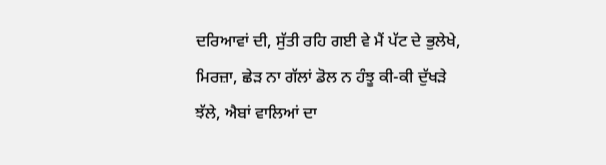ਦਰਿਆਵਾਂ ਦੀ, ਸੁੱਤੀ ਰਹਿ ਗਈ ਵੇ ਮੈਂ ਪੱਟ ਦੇ ਭੁਲੇਖੇ, ਮਿਰਜ਼ਾ, ਛੇੜ ਨਾ ਗੱਲਾਂ ਡੋਲ ਨ ਹੰਝੂ ਕੀ-ਕੀ ਦੁੱਖੜੇ ਝੱਲੇ, ਐਬਾਂ ਵਾਲਿਆਂ ਦਾ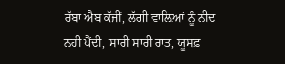ਰੱਬਾ ਐਬ ਕੱਜੀਂ, ਲੱਗੀ ਵਾਲ਼ਿਆਂ ਨੂੰ ਨੀਦ ਨਹੀ ਪੈਂਦੀ, ਸਾਰੀ ਸਾਰੀ ਰਾਤ, ਯੂਸਫ਼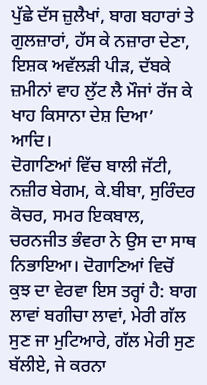ਪੁੱਛੇ ਦੱਸ ਜ਼ੁਲੈਖਾਂ, ਬਾਗ ਬਹਾਰਾਂ ਤੇ ਗੁਲਜ਼ਾਰਾਂ, ਹੱਸ ਕੇ ਨਜ਼ਾਰਾ ਦੇਣਾ, ਇਸ਼ਕ ਅਵੱਲੜੀ ਪੀੜ, ਦੱਬਕੇ ਜ਼ਮੀਨਾਂ ਵਾਹ ਲੁੱਟ ਲੈ ਮੌਜਾਂ ਰੱਜ ਕੇ ਖਾਹ ਕਿਸਾਨਾ ਦੇਸ਼ ਦਿਆ’ ਆਦਿ।
ਦੋਗਾਣਿਆਂ ਵਿੱਚ ਬਾਲੀ ਜੱਟੀ, ਨਜ਼ੀਰ ਬੇਗਮ, ਕੇ.ਬੀਬਾ, ਸੁਰਿੰਦਰ ਕੋਚਰ, ਸਮਰ ਇਕਬਾਲ, ਚਰਨਜੀਤ ਭੰਵਰਾ ਨੇ ਉਸ ਦਾ ਸਾਥ ਨਿਭਾਇਆ। ਦੋਗਾਣਿਆਂ ਵਿਚੋਂ ਕੁਝ ਦਾ ਵੇਰਵਾ ਇਸ ਤਰ੍ਹਾਂ ਹੈ: ਬਾਗ ਲਾਵਾਂ ਬਗੀਚਾ ਲਾਵਾਂ, ਮੇਰੀ ਗੱਲ ਸੁਣ ਜਾ ਮੁਟਿਆਰੇ, ਗੱਲ ਮੇਰੀ ਸੁਣ ਬੱਲੀਏ, ਜੇ ਕਰਨਾ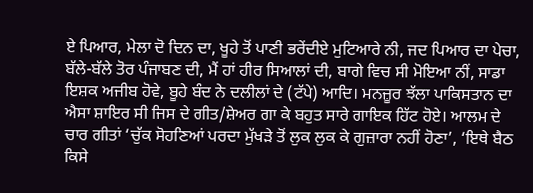ਏ ਪਿਆਰ, ਮੇਲਾ ਦੋ ਦਿਨ ਦਾ, ਖੂਹੇ ਤੋਂ ਪਾਣੀ ਭਰੇਂਦੀਏ ਮੁਟਿਆਰੇ ਨੀ, ਜਦ ਪਿਆਰ ਦਾ ਪੇਚਾ, ਬੱਲੇ-ਬੱਲੇ ਤੋਰ ਪੰਜਾਬਣ ਦੀ, ਮੈਂ ਹਾਂ ਹੀਰ ਸਿਆਲਾਂ ਦੀ, ਬਾਗੇ ਵਿਚ ਸੀ ਮੋਇਆ ਨੀਂ, ਸਾਡਾ ਇਸ਼ਕ ਅਜੀਬ ਹੋਵੇ, ਬੂਹੇ ਬੰਦ ਨੇ ਦਲੀਲਾਂ ਦੇ (ਟੱਪੇ) ਆਦਿ। ਮਨਜ਼ੂਰ ਝੱਲਾ ਪਾਕਿਸਤਾਨ ਦਾ ਐਸਾ ਸ਼ਾਇਰ ਸੀ ਜਿਸ ਦੇ ਗੀਤ/ਸ਼ੇਅਰ ਗਾ ਕੇ ਬਹੁਤ ਸਾਰੇ ਗਾਇਕ ਹਿੱਟ ਹੋਏ। ਆਲਮ ਦੇ ਚਾਰ ਗੀਤਾਂ ‘ਚੁੱਕ ਸੋਹਣਿਆਂ ਪਰਦਾ ਮੁੱਖੜੇ ਤੋਂ ਲੁਕ ਲੁਕ ਕੇ ਗੁਜ਼ਾਰਾ ਨਹੀਂ ਹੋਣਾ’, ‘ਇਥੇ ਬੈਠ ਕਿਸੇ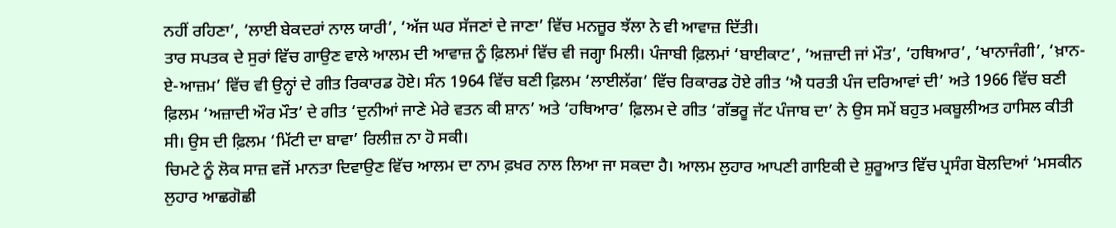ਨਹੀਂ ਰਹਿਣਾ’, ‘ਲਾਈ ਬੇਕਦਰਾਂ ਨਾਲ ਯਾਰੀ’, ‘ਅੱਜ ਘਰ ਸੱਜਣਾਂ ਦੇ ਜਾਣਾ’ ਵਿੱਚ ਮਨਜ਼ੂਰ ਝੱਲਾ ਨੇ ਵੀ ਆਵਾਜ਼ ਦਿੱਤੀ।
ਤਾਰ ਸਪਤਕ ਦੇ ਸੁਰਾਂ ਵਿੱਚ ਗਾਉਣ ਵਾਲੇ ਆਲਮ ਦੀ ਆਵਾਜ਼ ਨੂੰ ਫ਼ਿਲਮਾਂ ਵਿੱਚ ਵੀ ਜਗ੍ਹਾ ਮਿਲੀ। ਪੰਜਾਬੀ ਫ਼ਿਲਮਾਂ ‘ਬਾਈਕਾਟ’, ‘ਅਜ਼ਾਦੀ ਜਾਂ ਮੌਤ’, ‘ਹਥਿਆਰ’, ‘ਖਾਨਾਜੰਗੀ’, ‘ਖ਼ਾਨ-ਏ-ਆਜ਼ਮ’ ਵਿੱਚ ਵੀ ਉਨ੍ਹਾਂ ਦੇ ਗੀਤ ਰਿਕਾਰਡ ਹੋਏ। ਸੰਨ 1964 ਵਿੱਚ ਬਣੀ ਫ਼ਿਲਮ ‘ਲਾਈਲੱਗ’ ਵਿੱਚ ਰਿਕਾਰਡ ਹੋਏ ਗੀਤ ‘ਐ ਧਰਤੀ ਪੰਜ ਦਰਿਆਵਾਂ ਦੀ’ ਅਤੇ 1966 ਵਿੱਚ ਬਣੀ ਫ਼ਿਲਮ ‘ਅਜ਼ਾਦੀ ਔਰ ਮੌਤ’ ਦੇ ਗੀਤ ‘ਦੁਨੀਆਂ ਜਾਣੇ ਮੇਰੇ ਵਤਨ ਕੀ ਸ਼ਾਨ’ ਅਤੇ ‘ਹਥਿਆਰ’ ਫ਼ਿਲਮ ਦੇ ਗੀਤ ‘ਗੱਭਰੂ ਜੱਟ ਪੰਜਾਬ ਦਾ’ ਨੇ ਉਸ ਸਮੇਂ ਬਹੁਤ ਮਕਬੂਲੀਅਤ ਹਾਸਿਲ ਕੀਤੀ ਸੀ। ਉਸ ਦੀ ਫ਼ਿਲਮ ‘ਮਿੱਟੀ ਦਾ ਬਾਵਾ’ ਰਿਲੀਜ਼ ਨਾ ਹੋ ਸਕੀ।
ਚਿਮਟੇ ਨੂੰ ਲੋਕ ਸਾਜ਼ ਵਜੋਂ ਮਾਨਤਾ ਦਿਵਾਉਣ ਵਿੱਚ ਆਲਮ ਦਾ ਨਾਮ ਫ਼ਖਰ ਨਾਲ ਲਿਆ ਜਾ ਸਕਦਾ ਹੈ। ਆਲਮ ਲੁਹਾਰ ਆਪਣੀ ਗਾਇਕੀ ਦੇ ਸ਼ੁਰੂਆਤ ਵਿੱਚ ਪ੍ਰਸੰਗ ਬੋਲਦਿਆਂ ‘ਮਸਕੀਨ ਲੁਹਾਰ ਆਛਗੋਛੀ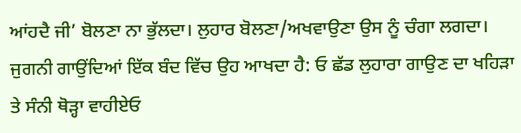ਆਂਹਦੈ ਜੀ’ ਬੋਲਣਾ ਨਾ ਭੁੱਲਦਾ। ਲੁਹਾਰ ਬੋਲਣਾ/ਅਖਵਾਉਣਾ ਉਸ ਨੂੰ ਚੰਗਾ ਲਗਦਾ। ਜੁਗਨੀ ਗਾਉਂਦਿਆਂ ਇੱਕ ਬੰਦ ਵਿੱਚ ਉਹ ਆਖਦਾ ਹੈ: ਓ ਛੱਡ ਲੁਹਾਰਾ ਗਾਉਣ ਦਾ ਖਹਿੜਾ ਤੇ ਸੰਨੀ ਥੋੜ੍ਹਾ ਵਾਹੀਏਓ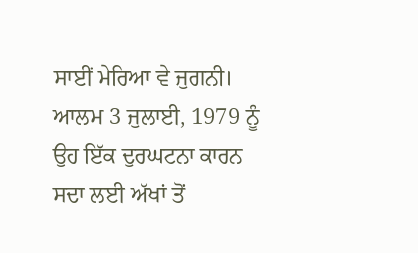ਸਾਈਂ ਮੇਰਿਆ ਵੇ ਜੁਗਨੀ।
ਆਲਮ 3 ਜੁਲਾਈ, 1979 ਨੂੰ ਉਹ ਇੱਕ ਦੁਰਘਟਨਾ ਕਾਰਨ ਸਦਾ ਲਈ ਅੱਖਾਂ ਤੋਂ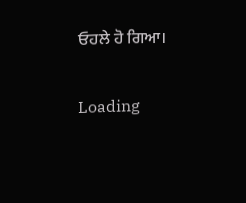ਓਹਲੇ ਹੋ ਗਿਆ।

Loading